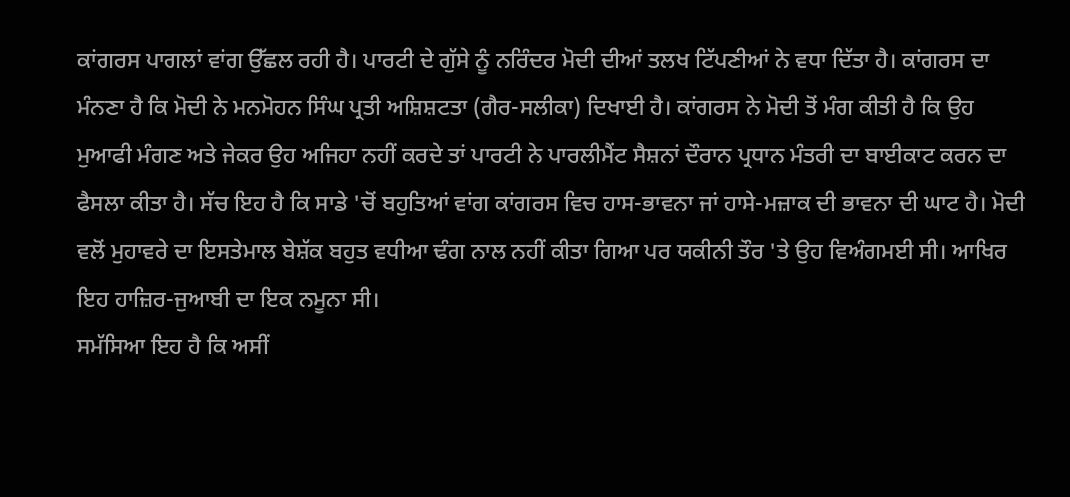ਕਾਂਗਰਸ ਪਾਗਲਾਂ ਵਾਂਗ ਉੱਛਲ ਰਹੀ ਹੈ। ਪਾਰਟੀ ਦੇ ਗੁੱਸੇ ਨੂੰ ਨਰਿੰਦਰ ਮੋਦੀ ਦੀਆਂ ਤਲਖ ਟਿੱਪਣੀਆਂ ਨੇ ਵਧਾ ਦਿੱਤਾ ਹੈ। ਕਾਂਗਰਸ ਦਾ ਮੰਨਣਾ ਹੈ ਕਿ ਮੋਦੀ ਨੇ ਮਨਮੋਹਨ ਸਿੰਘ ਪ੍ਰਤੀ ਅਸ਼ਿਸ਼ਟਤਾ (ਗੈਰ-ਸਲੀਕਾ) ਦਿਖਾਈ ਹੈ। ਕਾਂਗਰਸ ਨੇ ਮੋਦੀ ਤੋਂ ਮੰਗ ਕੀਤੀ ਹੈ ਕਿ ਉਹ ਮੁਆਫੀ ਮੰਗਣ ਅਤੇ ਜੇਕਰ ਉਹ ਅਜਿਹਾ ਨਹੀਂ ਕਰਦੇ ਤਾਂ ਪਾਰਟੀ ਨੇ ਪਾਰਲੀਮੈਂਟ ਸੈਸ਼ਨਾਂ ਦੌਰਾਨ ਪ੍ਰਧਾਨ ਮੰਤਰੀ ਦਾ ਬਾਈਕਾਟ ਕਰਨ ਦਾ ਫੈਸਲਾ ਕੀਤਾ ਹੈ। ਸੱਚ ਇਹ ਹੈ ਕਿ ਸਾਡੇ 'ਚੋਂ ਬਹੁਤਿਆਂ ਵਾਂਗ ਕਾਂਗਰਸ ਵਿਚ ਹਾਸ-ਭਾਵਨਾ ਜਾਂ ਹਾਸੇ-ਮਜ਼ਾਕ ਦੀ ਭਾਵਨਾ ਦੀ ਘਾਟ ਹੈ। ਮੋਦੀ ਵਲੋਂ ਮੁਹਾਵਰੇ ਦਾ ਇਸਤੇਮਾਲ ਬੇਸ਼ੱਕ ਬਹੁਤ ਵਧੀਆ ਢੰਗ ਨਾਲ ਨਹੀਂ ਕੀਤਾ ਗਿਆ ਪਰ ਯਕੀਨੀ ਤੌਰ 'ਤੇ ਉਹ ਵਿਅੰਗਮਈ ਸੀ। ਆਖਿਰ ਇਹ ਹਾਜ਼ਿਰ-ਜੁਆਬੀ ਦਾ ਇਕ ਨਮੂਨਾ ਸੀ।
ਸਮੱਸਿਆ ਇਹ ਹੈ ਕਿ ਅਸੀਂ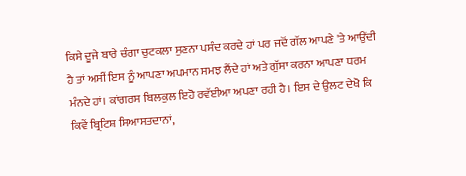ਕਿਸੇ ਦੂਜੇ ਬਾਰੇ ਚੰਗਾ ਚੁਟਕਲਾ ਸੁਣਨਾ ਪਸੰਦ ਕਰਦੇ ਹਾਂ ਪਰ ਜਦੋਂ ਗੱਲ ਆਪਣੇ 'ਤੇ ਆਉਂਦੀ ਹੈ ਤਾਂ ਅਸੀਂ ਇਸ ਨੂੰ ਆਪਣਾ ਅਪਮਾਨ ਸਮਝ ਲੈਂਦੇ ਹਾਂ ਅਤੇ ਗੁੱਸਾ ਕਰਨਾ ਆਪਣਾ ਧਰਮ ਮੰਨਦੇ ਹਾਂ। ਕਾਂਗਰਸ ਬਿਲਕੁਲ ਇਹੋ ਰਵੱਈਆ ਅਪਣਾ ਰਹੀ ਹੈ। ਇਸ ਦੇ ਉਲਟ ਦੇਖੋ ਕਿ ਕਿਵੇਂ ਬ੍ਰਿਟਿਸ਼ ਸਿਆਸਤਦਾਨਾਂ,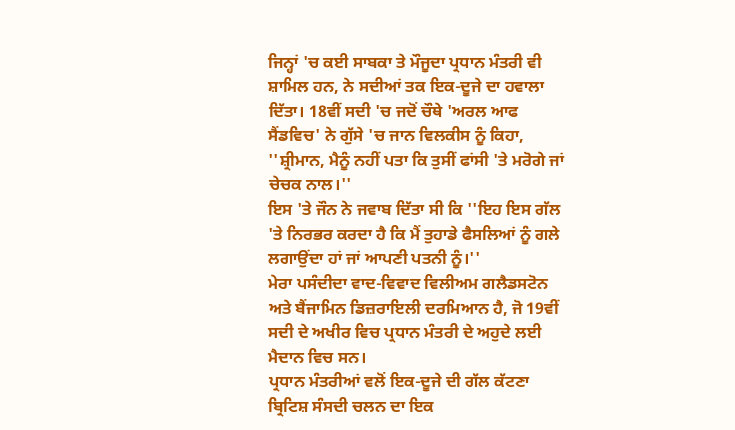ਜਿਨ੍ਹਾਂ 'ਚ ਕਈ ਸਾਬਕਾ ਤੇ ਮੌਜੂਦਾ ਪ੍ਰਧਾਨ ਮੰਤਰੀ ਵੀ ਸ਼ਾਮਿਲ ਹਨ, ਨੇ ਸਦੀਆਂ ਤਕ ਇਕ-ਦੂਜੇ ਦਾ ਹਵਾਲਾ ਦਿੱਤਾ। 18ਵੀਂ ਸਦੀ 'ਚ ਜਦੋਂ ਚੌਥੇ 'ਅਰਲ ਆਫ ਸੈਂਡਵਿਚ' ਨੇ ਗੁੱਸੇ 'ਚ ਜਾਨ ਵਿਲਕੀਸ ਨੂੰ ਕਿਹਾ, ''ਸ਼੍ਰੀਮਾਨ, ਮੈਨੂੰ ਨਹੀਂ ਪਤਾ ਕਿ ਤੁਸੀਂ ਫਾਂਸੀ 'ਤੇ ਮਰੋਗੇ ਜਾਂ ਚੇਚਕ ਨਾਲ।''
ਇਸ 'ਤੇ ਜੌਨ ਨੇ ਜਵਾਬ ਦਿੱਤਾ ਸੀ ਕਿ ''ਇਹ ਇਸ ਗੱਲ 'ਤੇ ਨਿਰਭਰ ਕਰਦਾ ਹੈ ਕਿ ਮੈਂ ਤੁਹਾਡੇ ਫੈਸਲਿਆਂ ਨੂੰ ਗਲੇ ਲਗਾਉਂਦਾ ਹਾਂ ਜਾਂ ਆਪਣੀ ਪਤਨੀ ਨੂੰ।''
ਮੇਰਾ ਪਸੰਦੀਦਾ ਵਾਦ-ਵਿਵਾਦ ਵਿਲੀਅਮ ਗਲੈਡਸਟੋਨ ਅਤੇ ਬੈਂਜਾਮਿਨ ਡਿਜ਼ਰਾਇਲੀ ਦਰਮਿਆਨ ਹੈ, ਜੋ 19ਵੀਂ ਸਦੀ ਦੇ ਅਖੀਰ ਵਿਚ ਪ੍ਰਧਾਨ ਮੰਤਰੀ ਦੇ ਅਹੁਦੇ ਲਈ ਮੈਦਾਨ ਵਿਚ ਸਨ।
ਪ੍ਰਧਾਨ ਮੰਤਰੀਆਂ ਵਲੋਂ ਇਕ-ਦੂਜੇ ਦੀ ਗੱਲ ਕੱਟਣਾ ਬ੍ਰਿਟਿਸ਼ ਸੰਸਦੀ ਚਲਨ ਦਾ ਇਕ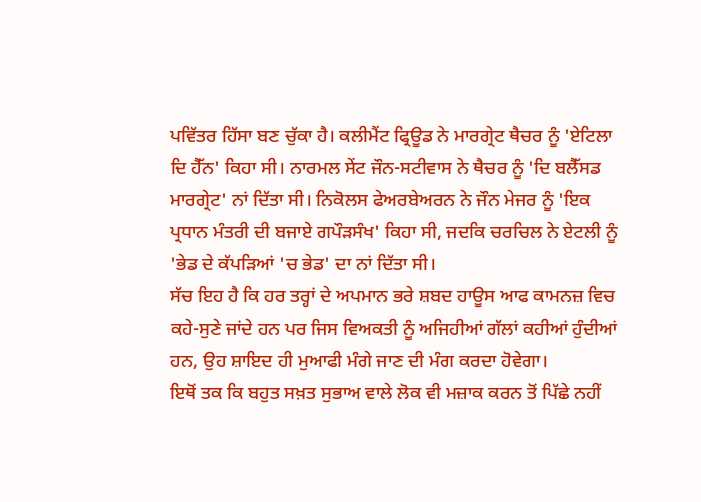ਪਵਿੱਤਰ ਹਿੱਸਾ ਬਣ ਚੁੱਕਾ ਹੈ। ਕਲੀਮੈਂਟ ਫ੍ਰਿਊਡ ਨੇ ਮਾਰਗ੍ਰੇਟ ਥੈਚਰ ਨੂੰ 'ਏਟਿਲਾ ਦਿ ਹੈੱਨ' ਕਿਹਾ ਸੀ। ਨਾਰਮਲ ਸੇਂਟ ਜੌਨ-ਸਟੀਵਾਸ ਨੇ ਥੈਚਰ ਨੂੰ 'ਦਿ ਬਲੈੱਸਡ ਮਾਰਗ੍ਰੇਟ' ਨਾਂ ਦਿੱਤਾ ਸੀ। ਨਿਕੋਲਸ ਫੇਅਰਬੇਅਰਨ ਨੇ ਜੌਨ ਮੇਜਰ ਨੂੰ 'ਇਕ ਪ੍ਰਧਾਨ ਮੰਤਰੀ ਦੀ ਬਜਾਏ ਗਪੌੜਸੰਖ' ਕਿਹਾ ਸੀ, ਜਦਕਿ ਚਰਚਿਲ ਨੇ ਏਟਲੀ ਨੂੰ 'ਭੇਡ ਦੇ ਕੱਪੜਿਆਂ 'ਚ ਭੇਡ' ਦਾ ਨਾਂ ਦਿੱਤਾ ਸੀ।
ਸੱਚ ਇਹ ਹੈ ਕਿ ਹਰ ਤਰ੍ਹਾਂ ਦੇ ਅਪਮਾਨ ਭਰੇ ਸ਼ਬਦ ਹਾਊਸ ਆਫ ਕਾਮਨਜ਼ ਵਿਚ ਕਹੇ-ਸੁਣੇ ਜਾਂਦੇ ਹਨ ਪਰ ਜਿਸ ਵਿਅਕਤੀ ਨੂੰ ਅਜਿਹੀਆਂ ਗੱਲਾਂ ਕਹੀਆਂ ਹੁੰਦੀਆਂ ਹਨ, ਉਹ ਸ਼ਾਇਦ ਹੀ ਮੁਆਫੀ ਮੰਗੇ ਜਾਣ ਦੀ ਮੰਗ ਕਰਦਾ ਹੋਵੇਗਾ।
ਇਥੋਂ ਤਕ ਕਿ ਬਹੁਤ ਸਖ਼ਤ ਸੁਭਾਅ ਵਾਲੇ ਲੋਕ ਵੀ ਮਜ਼ਾਕ ਕਰਨ ਤੋਂ ਪਿੱਛੇ ਨਹੀਂ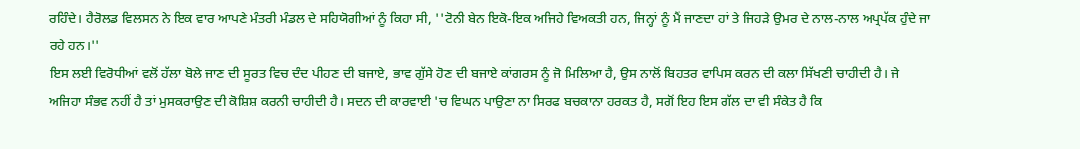ਰਹਿੰਦੇ। ਹੈਰੋਲਡ ਵਿਲਸਨ ਨੇ ਇਕ ਵਾਰ ਆਪਣੇ ਮੰਤਰੀ ਮੰਡਲ ਦੇ ਸਹਿਯੋਗੀਆਂ ਨੂੰ ਕਿਹਾ ਸੀ, ''ਟੋਨੀ ਬੇਨ ਇਕੋ-ਇਕ ਅਜਿਹੇ ਵਿਅਕਤੀ ਹਨ, ਜਿਨ੍ਹਾਂ ਨੂੰ ਮੈਂ ਜਾਣਦਾ ਹਾਂ ਤੇ ਜਿਹੜੇ ਉਮਰ ਦੇ ਨਾਲ-ਨਾਲ ਅਪ੍ਰਪੱਕ ਹੁੰਦੇ ਜਾ ਰਹੇ ਹਨ।''
ਇਸ ਲਈ ਵਿਰੋਧੀਆਂ ਵਲੋਂ ਹੱਲਾ ਬੋਲੇ ਜਾਣ ਦੀ ਸੂਰਤ ਵਿਚ ਦੰਦ ਪੀਹਣ ਦੀ ਬਜਾਏ, ਭਾਵ ਗੁੱਸੇ ਹੋਣ ਦੀ ਬਜਾਏ ਕਾਂਗਰਸ ਨੂੰ ਜੋ ਮਿਲਿਆ ਹੈ, ਉਸ ਨਾਲੋਂ ਬਿਹਤਰ ਵਾਪਿਸ ਕਰਨ ਦੀ ਕਲਾ ਸਿੱਖਣੀ ਚਾਹੀਦੀ ਹੈ। ਜੇ ਅਜਿਹਾ ਸੰਭਵ ਨਹੀਂ ਹੈ ਤਾਂ ਮੁਸਕਰਾਉਣ ਦੀ ਕੋਸ਼ਿਸ਼ ਕਰਨੀ ਚਾਹੀਦੀ ਹੈ। ਸਦਨ ਦੀ ਕਾਰਵਾਈ 'ਚ ਵਿਘਨ ਪਾਉਣਾ ਨਾ ਸਿਰਫ ਬਚਕਾਨਾ ਹਰਕਤ ਹੈ, ਸਗੋਂ ਇਹ ਇਸ ਗੱਲ ਦਾ ਵੀ ਸੰਕੇਤ ਹੈ ਕਿ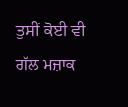ਤੁਸੀਂ ਕੋਈ ਵੀ ਗੱਲ ਮਜ਼ਾਕ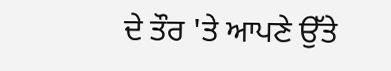ਦੇ ਤੌਰ 'ਤੇ ਆਪਣੇ ਉੱਤੇ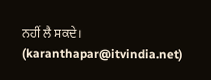ਨਹੀਂ ਲੈ ਸਕਦੇ।
(karanthapar@itvindia.net)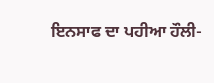ਇਨਸਾਫ ਦਾ ਪਹੀਆ ਹੌਲੀ-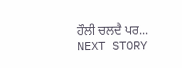ਹੌਲੀ ਚਲਦੈ ਪਰ...
NEXT STORY